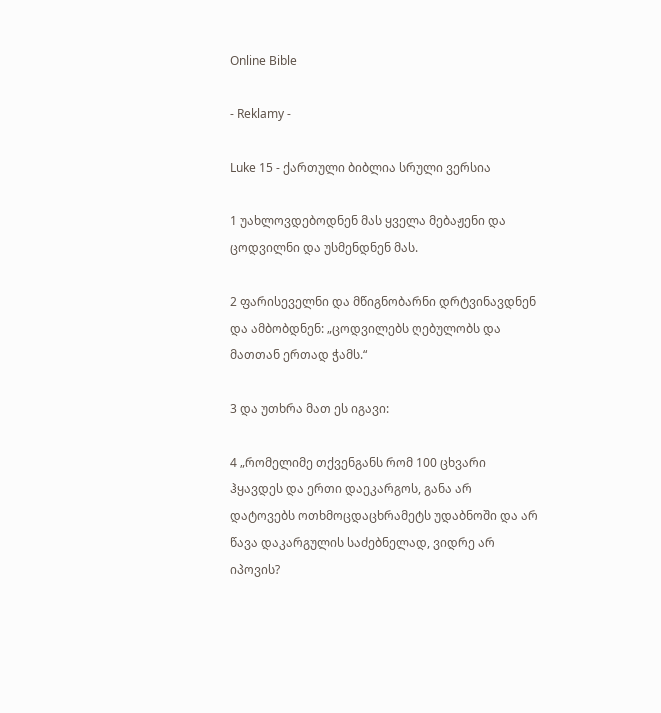Online Bible

- Reklamy -

Luke 15 - ქართული ბიბლია სრული ვერსია

1 უახლოვდებოდნენ მას ყველა მებაჟენი და ცოდვილნი და უსმენდნენ მას.

2 ფარისეველნი და მწიგნობარნი დრტვინავდნენ და ამბობდნენ: „ცოდვილებს ღებულობს და მათთან ერთად ჭამს.“

3 და უთხრა მათ ეს იგავი:

4 „რომელიმე თქვენგანს რომ 100 ცხვარი ჰყავდეს და ერთი დაეკარგოს, განა არ დატოვებს ოთხმოცდაცხრამეტს უდაბნოში და არ წავა დაკარგულის საძებნელად, ვიდრე არ იპოვის?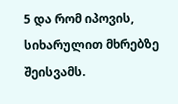5 და რომ იპოვის, სიხარულით მხრებზე შეისვამს.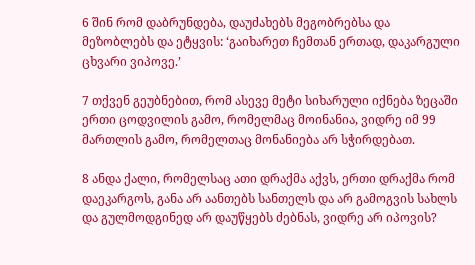6 შინ რომ დაბრუნდება, დაუძახებს მეგობრებსა და მეზობლებს და ეტყვის: ‘გაიხარეთ ჩემთან ერთად, დაკარგული ცხვარი ვიპოვე.’

7 თქვენ გეუბნებით, რომ ასევე მეტი სიხარული იქნება ზეცაში ერთი ცოდვილის გამო, რომელმაც მოინანია, ვიდრე იმ 99 მართლის გამო, რომელთაც მონანიება არ სჭირდებათ.

8 ანდა ქალი, რომელსაც ათი დრაქმა აქვს, ერთი დრაქმა რომ დაეკარგოს, განა არ აანთებს სანთელს და არ გამოგვის სახლს და გულმოდგინედ არ დაუწყებს ძებნას, ვიდრე არ იპოვის?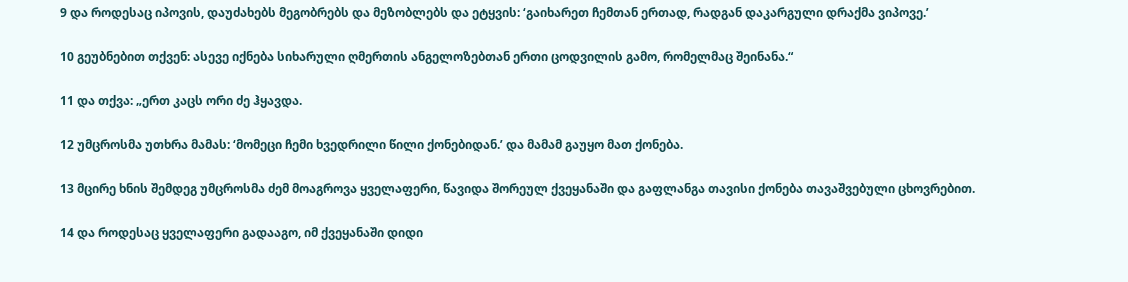9 და როდესაც იპოვის, დაუძახებს მეგობრებს და მეზობლებს და ეტყვის: ‘გაიხარეთ ჩემთან ერთად, რადგან დაკარგული დრაქმა ვიპოვე.’

10 გეუბნებით თქვენ: ასევე იქნება სიხარული ღმერთის ანგელოზებთან ერთი ცოდვილის გამო, რომელმაც შეინანა.“

11 და თქვა: „ერთ კაცს ორი ძე ჰყავდა.

12 უმცროსმა უთხრა მამას: ‘მომეცი ჩემი ხვედრილი წილი ქონებიდან.’ და მამამ გაუყო მათ ქონება.

13 მცირე ხნის შემდეგ უმცროსმა ძემ მოაგროვა ყველაფერი, წავიდა შორეულ ქვეყანაში და გაფლანგა თავისი ქონება თავაშვებული ცხოვრებით.

14 და როდესაც ყველაფერი გადააგო, იმ ქვეყანაში დიდი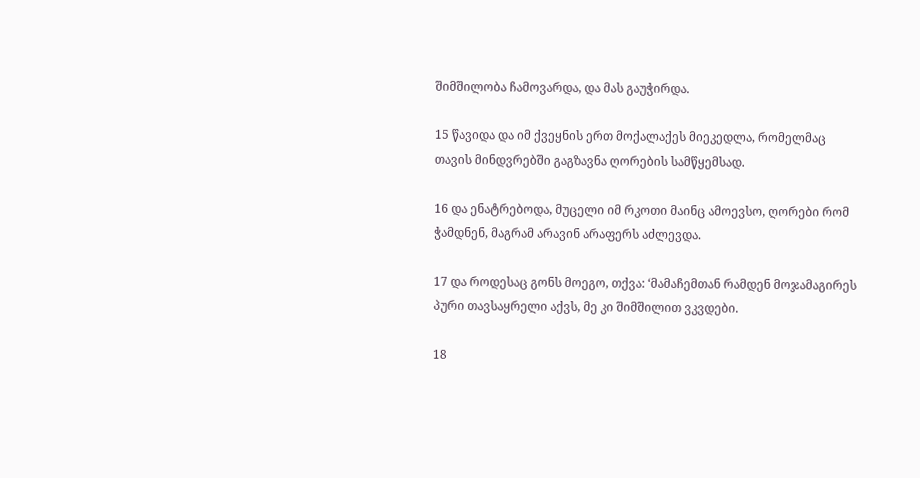შიმშილობა ჩამოვარდა, და მას გაუჭირდა.

15 წავიდა და იმ ქვეყნის ერთ მოქალაქეს მიეკედლა, რომელმაც თავის მინდვრებში გაგზავნა ღორების სამწყემსად.

16 და ენატრებოდა, მუცელი იმ რკოთი მაინც ამოევსო, ღორები რომ ჭამდნენ, მაგრამ არავინ არაფერს აძლევდა.

17 და როდესაც გონს მოეგო, თქვა: ‘მამაჩემთან რამდენ მოჯამაგირეს პური თავსაყრელი აქვს, მე კი შიმშილით ვკვდები.

18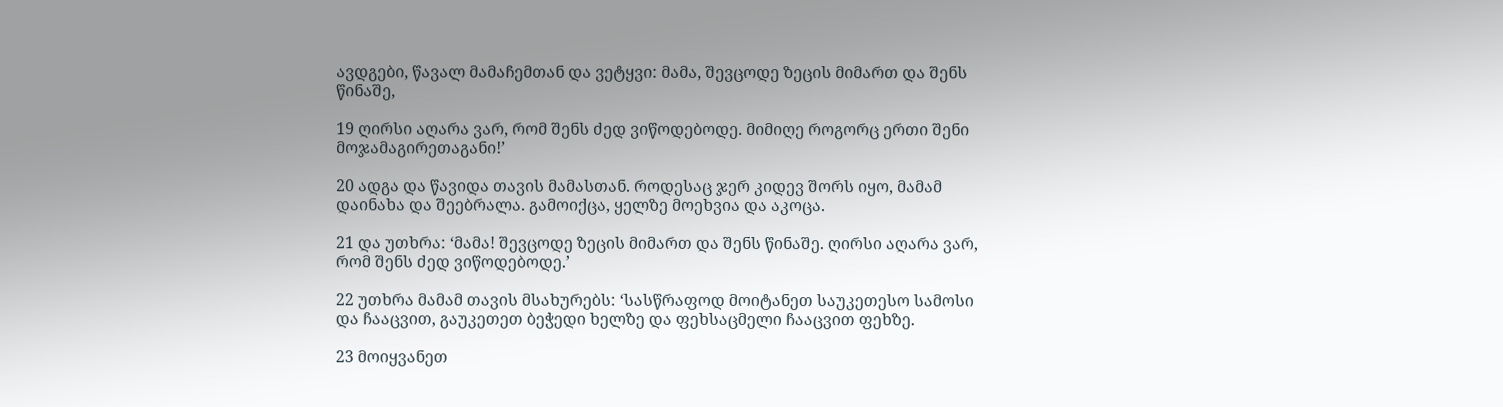ავდგები, წავალ მამაჩემთან და ვეტყვი: მამა, შევცოდე ზეცის მიმართ და შენს წინაშე,

19 ღირსი აღარა ვარ, რომ შენს ძედ ვიწოდებოდე. მიმიღე როგორც ერთი შენი მოჯამაგირეთაგანი!’

20 ადგა და წავიდა თავის მამასთან. როდესაც ჯერ კიდევ შორს იყო, მამამ დაინახა და შეებრალა. გამოიქცა, ყელზე მოეხვია და აკოცა.

21 და უთხრა: ‘მამა! შევცოდე ზეცის მიმართ და შენს წინაშე. ღირსი აღარა ვარ, რომ შენს ძედ ვიწოდებოდე.’

22 უთხრა მამამ თავის მსახურებს: ‘სასწრაფოდ მოიტანეთ საუკეთესო სამოსი და ჩააცვით, გაუკეთეთ ბეჭედი ხელზე და ფეხსაცმელი ჩააცვით ფეხზე.

23 მოიყვანეთ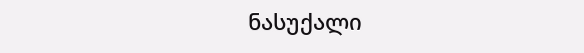ნასუქალი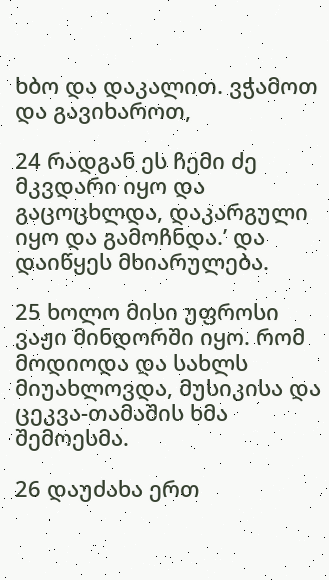ხბო და დაკალით. ვჭამოთ და გავიხაროთ,

24 რადგან ეს ჩემი ძე მკვდარი იყო და გაცოცხლდა, დაკარგული იყო და გამოჩნდა.’ და დაიწყეს მხიარულება.

25 ხოლო მისი უფროსი ვაჟი მინდორში იყო. რომ მოდიოდა და სახლს მიუახლოვდა, მუსიკისა და ცეკვა-თამაშის ხმა შემოესმა.

26 დაუძახა ერთ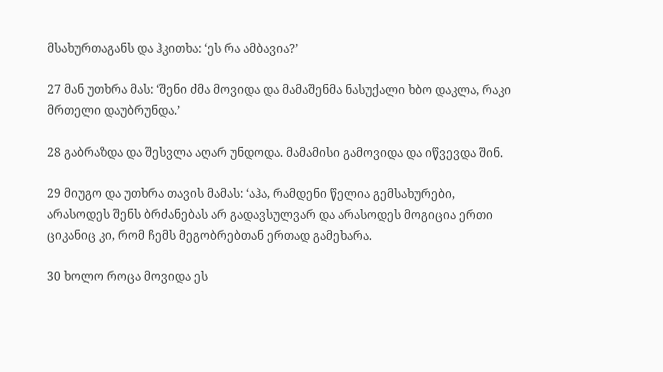მსახურთაგანს და ჰკითხა: ‘ეს რა ამბავია?’

27 მან უთხრა მას: ‘შენი ძმა მოვიდა და მამაშენმა ნასუქალი ხბო დაკლა, რაკი მრთელი დაუბრუნდა.’

28 გაბრაზდა და შესვლა აღარ უნდოდა. მამამისი გამოვიდა და იწვევდა შინ.

29 მიუგო და უთხრა თავის მამას: ‘აჰა, რამდენი წელია გემსახურები, არასოდეს შენს ბრძანებას არ გადავსულვარ და არასოდეს მოგიცია ერთი ციკანიც კი, რომ ჩემს მეგობრებთან ერთად გამეხარა.

30 ხოლო როცა მოვიდა ეს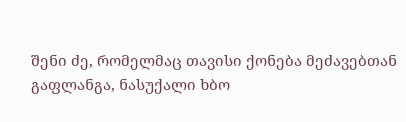შენი ძე, რომელმაც თავისი ქონება მეძავებთან გაფლანგა, ნასუქალი ხბო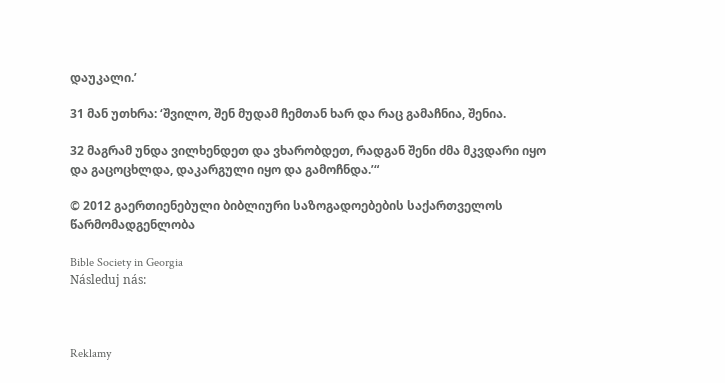დაუკალი.’

31 მან უთხრა: ‘შვილო, შენ მუდამ ჩემთან ხარ და რაც გამაჩნია, შენია.

32 მაგრამ უნდა ვილხენდეთ და ვხარობდეთ, რადგან შენი ძმა მკვდარი იყო და გაცოცხლდა, დაკარგული იყო და გამოჩნდა.’“

© 2012 გაერთიენებული ბიბლიური საზოგადოებების საქართველოს წარმომადგენლობა

Bible Society in Georgia
Následuj nás:



Reklamy